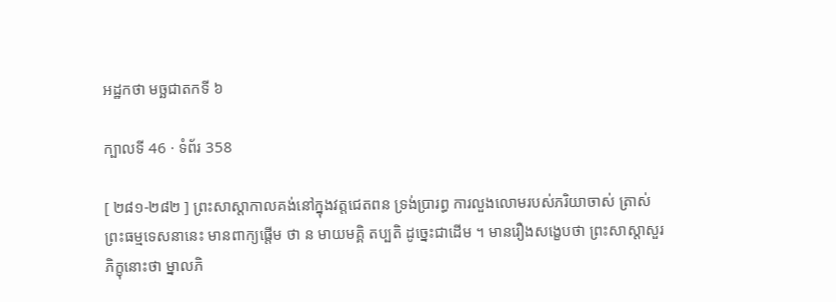អដ្ឋកថា មច្ឆជាតកទី ៦

ក្បាលទី 46 · ទំព័រ 358

[ ២៨១-២៨២ ] ព្រះសាស្តាកាលគង់នៅក្នុងវត្តជេតពន ទ្រង់ប្រារព្ធ ការលួងលោមរបស់ភរិយាចាស់ ត្រាស់ព្រះធម្មទេសនានេះ មានពាក្យផ្តើម ថា ន មាយមគ្គិ តប្បតិ ដូច្នេះជាដើម ។ មានរឿងសង្ខេបថា ព្រះសាស្តាសួរភិក្ខុនោះថា ម្នាលភិ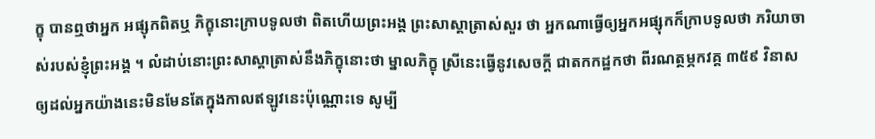ក្ខុ បានឮថាអ្នក អផ្សុកពិតឬ ភិក្ខុនោះក្រាបទូលថា ពិតហើយព្រះអង្គ ព្រះសាស្តាត្រាស់សួរ ថា អ្នកណាធ្វើឲ្យអ្នកអផ្សុកក៏ក្រាបទូលថា ភរិយាចាស់របស់ខ្ញុំព្រះអង្គ ។ លំដាប់នោះព្រះសាស្តាត្រាស់នឹងភិក្ខុនោះថា ម្នាលភិក្ខុ ស្រីនេះធ្វើនូវសេចក្តី ជាតកកដ្ឋកថា ពីរណត្ថម្ភកវគ្គ ៣៥៩ វិនាសឲ្យដល់អ្នកយ៉ាងនេះមិនមែនតែក្នុងកាលឥឡូវនេះប៉ុណ្ណោះទេ សូម្បី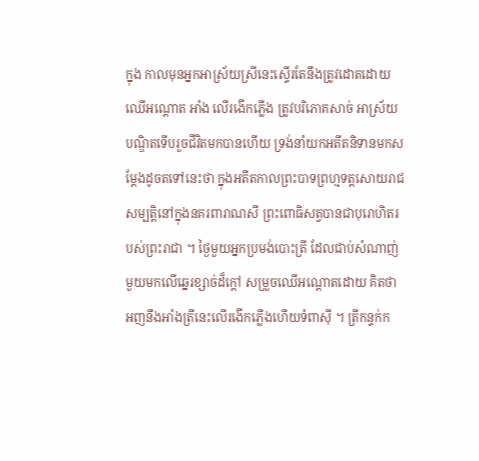ក្នុង កាលមុនអ្នកអាស្រ័យស្រីនេះស្ទើរតែនឹងត្រូវដោតដោយឈើអណ្តោត អាំង លើរងើកភ្លើង ត្រូវបរិភោគសាច់ អាស្រ័យបណ្ឌិតទើបរួចជីវិតមកបានហើយ ទ្រង់នាំយកអតីតនិទានមកសម្តែងដូចតទៅនេះថា ក្នុងអតីតកាលព្រះបាទព្រហ្មទត្តសោយរាជសម្បត្តិនៅក្នុងនគរពារាណសី ព្រះពោធិសត្វបានជាបុរោហិតរបស់ព្រះរាជា ។ ថ្ងៃមួយអ្នកប្រមង់បោះត្រី ដែលជាប់សំណាញ់មួយមកលើឆ្នេរខ្សាច់ដ៏ក្តៅ សម្រួចឈើអណ្តោតដោយ គិតថា អញនឹងអាំងត្រីនេះលើរងើកភ្លើងហើយទំពាស៊ី ។ ត្រីកន្ទក់ក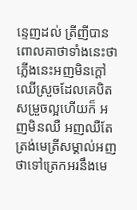ន្ទេញដល់ ត្រីញីបានពោលគាថាទាំងនេះថា ភ្លើងនេះអញមិនក្តៅ ឈើស្រួចដែលគេបិតសម្រួចល្អហើយក៏ អញមិនឈឺ អញឈឺតែត្រង់មេត្រីសម្គាល់អញថាទៅត្រេកអរនឹងមេ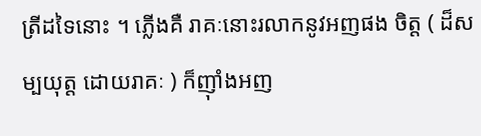ត្រីដទៃនោះ ។ ភ្លើងគឺ រាគៈនោះរលាកនូវអញផង ចិត្ត ( ដ៏សម្បយុត្ត ដោយរាគៈ ) ក៏ញ៉ាំងអញ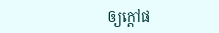ឲ្យក្តៅផ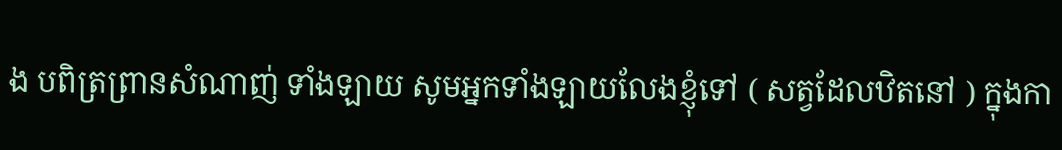ង បពិត្រព្រានសំណាញ់ ទាំងឡាយ សូមអ្នកទាំងឡាយលែងខ្ញុំទៅ ( សត្វដែលឋិតនៅ ) ក្នុងកា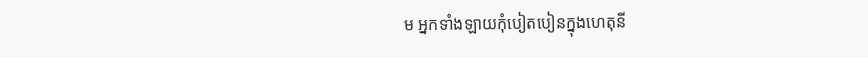ម អ្នកទាំងឡាយកុំបៀតបៀនក្នុងហេតុនី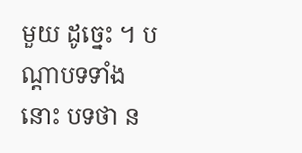មួយ ដូច្នេះ ។ បណ្តាបទទាំងនោះ បទថា ន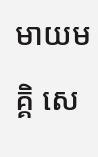មាយមគ្គិ សេ